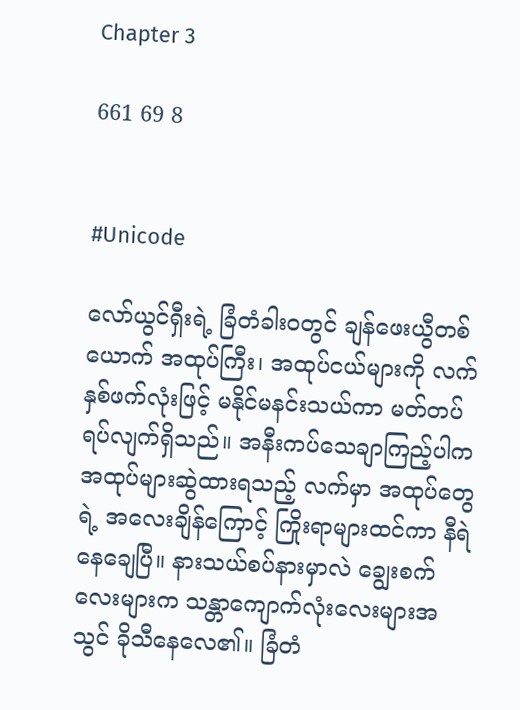Chapter 3

661 69 8


#Unicode

လော်ယွင်ရှီးရဲ့ ခြံတံခါးဝတွင် ချန်ဖေးယွီတစ်ယောက် အထုပ်ကြီး၊ အထုပ်ငယ်များကို လက်နှစ်ဖက်လုံးဖြင့် မနိုင်မနင်းသယ်ကာ မတ်တပ်ရပ်လျက်ရှိသည်။ အနီးကပ်သေချာကြည့်ပါက အထုပ်များဆွဲထားရသည့် လက်မှာ အထုပ်တွေရဲ့ အလေးချိန်ကြောင့် ကြိုးရာများထင်ကာ နီရဲနေချေပြီ။ နားသယ်စပ်နားမှာလဲ ချွေးစက်လေးများက သန္တာကျောက်လုံးလေးများအသွင် ခိုသီနေလေ၏။ ခြံတံ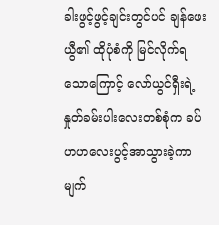ခါးဖွင့်ဖွင့်ချင်းတွင်ပင် ချန်ဖေးယွီ၏ ထိုပုံစံကို မြင်လိုက်ရသောကြောင့် လော်ယွင်ရှီးရဲ့ နှုတ်ခမ်းပါးလေးတစ်စုံက ခပ်ဟဟလေးပွင့်အာသွားခဲ့ကာ  မျက်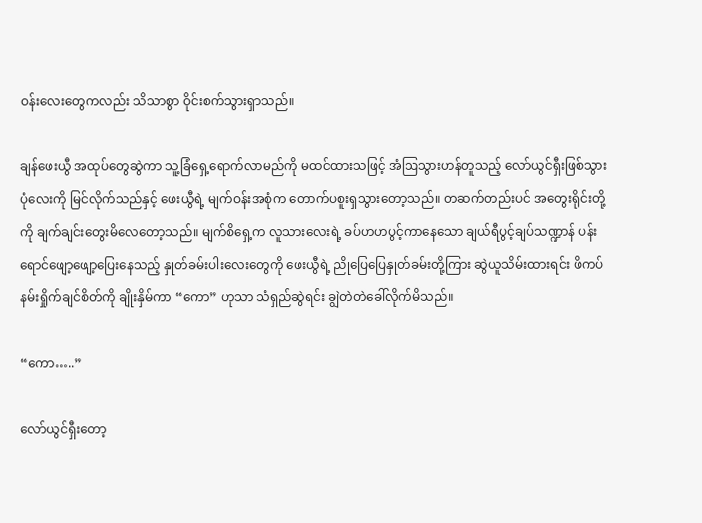ဝန်းလေးတွေကလည်း သိသာစွာ ဝိုင်းစက်သွားရှာသည်။

ချန်ဖေးယွီ အထုပ်တွေဆွဲကာ သူ့ခြံရှေ့ရောက်လာမည်ကို မထင်ထားသဖြင့် အံဩသွားဟန်တူသည့် လော်ယွင်ရှီးဖြစ်သွားပုံလေးကို မြင်လိုက်သည်နှင့် ဖေးယွီရဲ့ မျက်ဝန်းအစုံက တောက်ပစူးရှသွားတော့သည်။ တဆက်တည်းပင် အတွေးရိုင်းတို့ကို ချက်ချင်းတွေးမိလေတော့သည်။ မျက်စိရှေ့က လူသားလေးရဲ့ ခပ်ဟဟပွင့်ကာနေသော ချယ်ရီပွင့်ချပ်သဏ္ဍာန် ပန်းရောင်ဖျော့ဖျော့ပြေးနေသည့် နှုတ်ခမ်းပါးလေးတွေကို ဖေးယွီရဲ့ ညိုပြေပြေနှုတ်ခမ်းတို့ကြား ဆွဲယူသိမ်းထားရင်း ဖိကပ်နမ်းရှိုက်ချင်စိတ်ကို ချိုးနှိမ်ကာ “ကော” ဟုသာ သံရှည်ဆွဲရင်း ချွဲတဲတဲခေါ်လိုက်မိသည်။

“ကော…..”

လော်ယွင်ရှီးတော့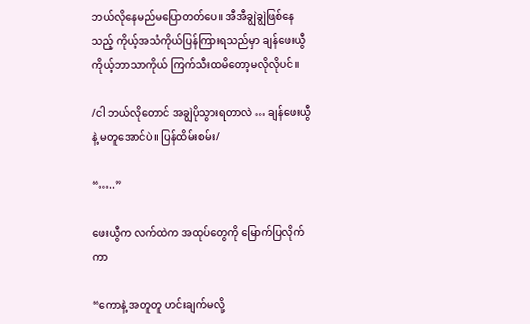ဘယ်လိုနေမည်မပြောတတ်ပေ။ အီအီချွဲချွဲဖြစ်နေသည့် ကိုယ့်အသံကိုယ်ပြန်ကြားရသည်မှာ ချန်ဖေးယွီ ကိုယ့်ဘာသာကိုယ် ကြက်သီးထမိတော့မလိုလိုပင်။

/ငါ ဘယ်လိုတောင် အချွဲပိုသွားရတာလဲ … ချန်ဖေးယွီနဲ့ မတူအောင်ပဲ။ ပြန်ထိမ်းစမ်း/

“…..”

ဖေးယွီက လက်ထဲက အထုပ်တွေကို မြောက်ပြလိုက်ကာ

“ကောနဲ့ အတူတူ ဟင်းချက်မလို့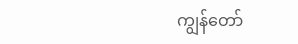ကျွန်တော်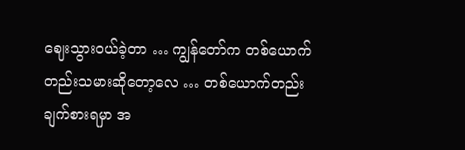ဈေးသွားဝယ်ခဲ့တာ … ကျွန်တော်က တစ်ယောက်တည်းသမားဆိုတော့လေ … တစ်ယောက်တည်းချက်စားရမှာ အ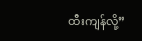ထီးကျန်လို့”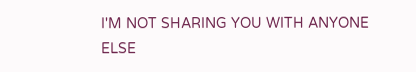I'M NOT SHARING YOU WITH ANYONE ELSE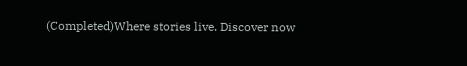(Completed)Where stories live. Discover now